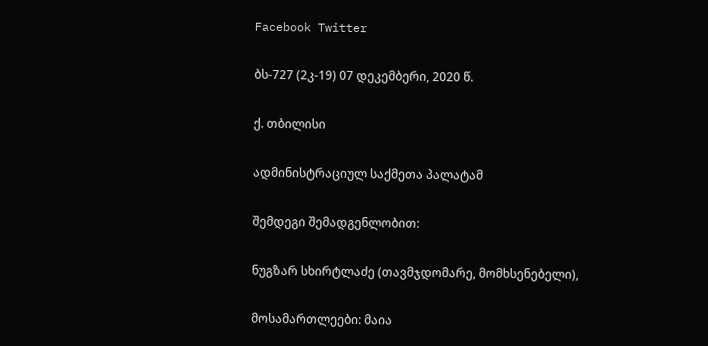Facebook Twitter

ბს-727 (2კ-19) 07 დეკემბერი, 2020 წ.

ქ. თბილისი

ადმინისტრაციულ საქმეთა პალატამ

შემდეგი შემადგენლობით:

ნუგზარ სხირტლაძე (თავმჯდომარე, მომხსენებელი),

მოსამართლეები: მაია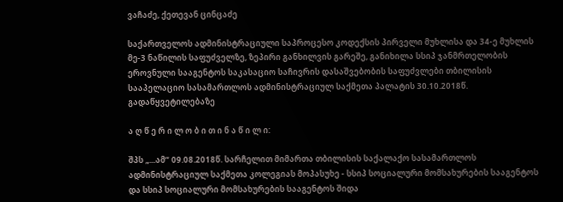ვაჩაძე, ქეთევან ცინცაძე

საქართველოს ადმინისტრაციული საპროცესო კოდექსის პირველი მუხლისა და 34-ე მუხლის მე-3 ნაწილის საფუძველზე, ზეპირი განხილვის გარეშე, განიხილა სსიპ ჯანმრთელობის ეროვნული სააგენტოს საკასაციო საჩივრის დასაშვებობის საფუძვლები თბილისის სააპელაციო სასამართლოს ადმინისტრაციულ საქმეთა პალატის 30.10.2018წ. გადაწყვეტილებაზე

ა ღ წ ე რ ი ლ ო ბ ი თ ი ნ ა წ ი ლ ი:

შპს „...ამ“ 09.08.2018წ. სარჩელით მიმართა თბილისის საქალაქო სასამართლოს ადმინისტრაციულ საქმეთა კოლეგიას მოპასუხე - სსიპ სოციალური მომსახურების სააგენტოს და სსიპ სოციალური მომსახურების სააგენტოს შიდა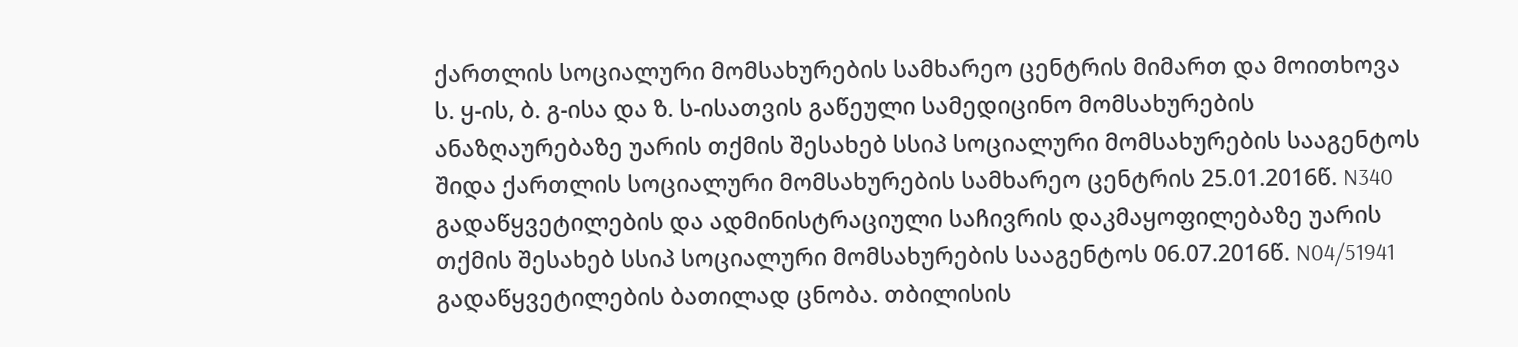ქართლის სოციალური მომსახურების სამხარეო ცენტრის მიმართ და მოითხოვა ს. ყ-ის, ბ. გ-ისა და ზ. ს-ისათვის გაწეული სამედიცინო მომსახურების ანაზღაურებაზე უარის თქმის შესახებ სსიპ სოციალური მომსახურების სააგენტოს შიდა ქართლის სოციალური მომსახურების სამხარეო ცენტრის 25.01.2016წ. N340 გადაწყვეტილების და ადმინისტრაციული საჩივრის დაკმაყოფილებაზე უარის თქმის შესახებ სსიპ სოციალური მომსახურების სააგენტოს 06.07.2016წ. N04/51941 გადაწყვეტილების ბათილად ცნობა. თბილისის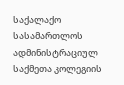საქალაქო სასამართლოს ადმინისტრაციულ საქმეთა კოლეგიის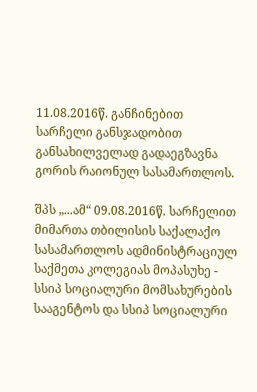11.08.2016წ. განჩინებით სარჩელი განსჯადობით განსახილველად გადაეგზავნა გორის რაიონულ სასამართლოს.

შპს „...ამ“ 09.08.2016წ. სარჩელით მიმართა თბილისის საქალაქო სასამართლოს ადმინისტრაციულ საქმეთა კოლეგიას მოპასუხე - სსიპ სოციალური მომსახურების სააგენტოს და სსიპ სოციალური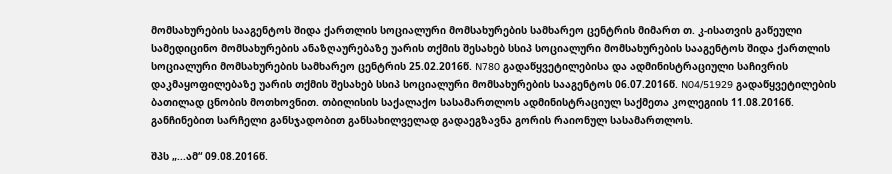მომსახურების სააგენტოს შიდა ქართლის სოციალური მომსახურების სამხარეო ცენტრის მიმართ თ. კ-ისათვის გაწეული სამედიცინო მომსახურების ანაზღაურებაზე უარის თქმის შესახებ სსიპ სოციალური მომსახურების სააგენტოს შიდა ქართლის სოციალური მომსახურების სამხარეო ცენტრის 25.02.2016წ. N780 გადაწყვეტილებისა და ადმინისტრაციული საჩივრის დაკმაყოფილებაზე უარის თქმის შესახებ სსიპ სოციალური მომსახურების სააგენტოს 06.07.2016წ. N04/51929 გადაწყვეტილების ბათილად ცნობის მოთხოვნით. თბილისის საქალაქო სასამართლოს ადმინისტრაციულ საქმეთა კოლეგიის 11.08.2016წ. განჩინებით სარჩელი განსჯადობით განსახილველად გადაეგზავნა გორის რაიონულ სასამართლოს.

შპს „...ამ“ 09.08.2016წ.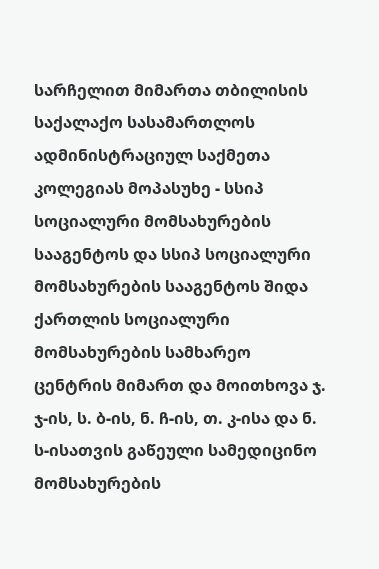სარჩელით მიმართა თბილისის საქალაქო სასამართლოს ადმინისტრაციულ საქმეთა კოლეგიას მოპასუხე - სსიპ სოციალური მომსახურების სააგენტოს და სსიპ სოციალური მომსახურების სააგენტოს შიდა ქართლის სოციალური მომსახურების სამხარეო ცენტრის მიმართ და მოითხოვა ჯ. ჯ-ის, ს. ბ-ის, ნ. ჩ-ის, თ. კ-ისა და ნ. ს-ისათვის გაწეული სამედიცინო მომსახურების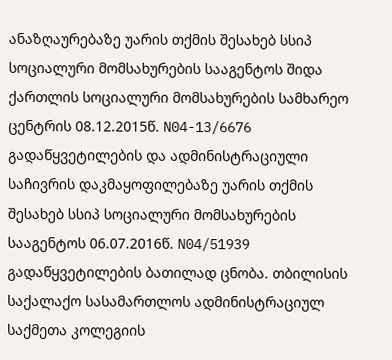ანაზღაურებაზე უარის თქმის შესახებ სსიპ სოციალური მომსახურების სააგენტოს შიდა ქართლის სოციალური მომსახურების სამხარეო ცენტრის 08.12.2015წ. N04-13/6676 გადაწყვეტილების და ადმინისტრაციული საჩივრის დაკმაყოფილებაზე უარის თქმის შესახებ სსიპ სოციალური მომსახურების სააგენტოს 06.07.2016წ. N04/51939 გადაწყვეტილების ბათილად ცნობა. თბილისის საქალაქო სასამართლოს ადმინისტრაციულ საქმეთა კოლეგიის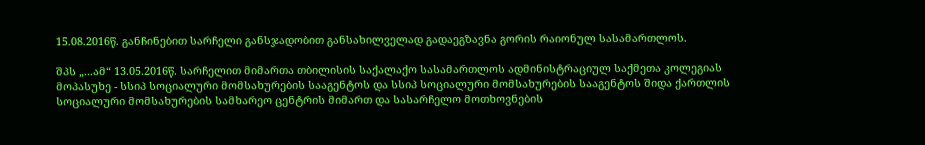15.08.2016წ. განჩინებით სარჩელი განსჯადობით განსახილველად გადაეგზავნა გორის რაიონულ სასამართლოს.

შპს „...ამ“ 13.05.2016წ. სარჩელით მიმართა თბილისის საქალაქო სასამართლოს ადმინისტრაციულ საქმეთა კოლეგიას მოპასუხე - სსიპ სოციალური მომსახურების სააგენტოს და სსიპ სოციალური მომსახურების სააგენტოს შიდა ქართლის სოციალური მომსახურების სამხარეო ცენტრის მიმართ და სასარჩელო მოთხოვნების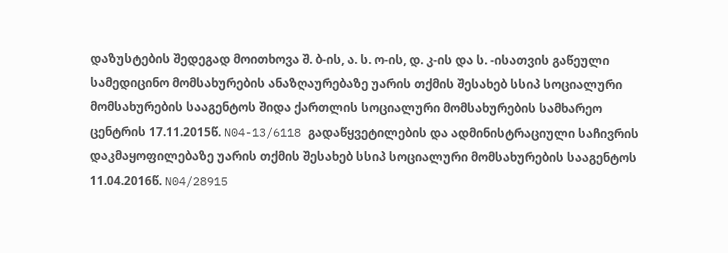დაზუსტების შედეგად მოითხოვა შ. ბ-ის, ა. ს. ო-ის, დ. კ-ის და ს. -ისათვის გაწეული სამედიცინო მომსახურების ანაზღაურებაზე უარის თქმის შესახებ სსიპ სოციალური მომსახურების სააგენტოს შიდა ქართლის სოციალური მომსახურების სამხარეო ცენტრის 17.11.2015წ. N04-13/6118 გადაწყვეტილების და ადმინისტრაციული საჩივრის დაკმაყოფილებაზე უარის თქმის შესახებ სსიპ სოციალური მომსახურების სააგენტოს 11.04.2016წ. N04/28915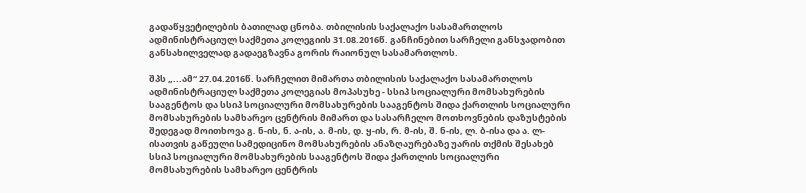გადაწყვეტილების ბათილად ცნობა. თბილისის საქალაქო სასამართლოს ადმინისტრაციულ საქმეთა კოლეგიის 31.08.2016წ. განჩინებით სარჩელი განსჯადობით განსახილველად გადაეგზავნა გორის რაიონულ სასამართლოს.

შპს „...ამ“ 27.04.2016წ. სარჩელით მიმართა თბილისის საქალაქო სასამართლოს ადმინისტრაციულ საქმეთა კოლეგიას მოპასუხე - სსიპ სოციალური მომსახურების სააგენტოს და სსიპ სოციალური მომსახურების სააგენტოს შიდა ქართლის სოციალური მომსახურების სამხარეო ცენტრის მიმართ და სასარჩელო მოთხოვნების დაზუსტების შედეგად მოითხოვა გ. ნ-ის, ნ. ა-ის, ა. მ-ის, დ. ყ-ის, რ. მ-ის, შ. ნ-ის, ლ. ბ-ისა და ა. ლ-ისათვის გაწეული სამედიცინო მომსახურების ანაზღაურებაზე უარის თქმის შესახებ სსიპ სოციალური მომსახურების სააგენტოს შიდა ქართლის სოციალური მომსახურების სამხარეო ცენტრის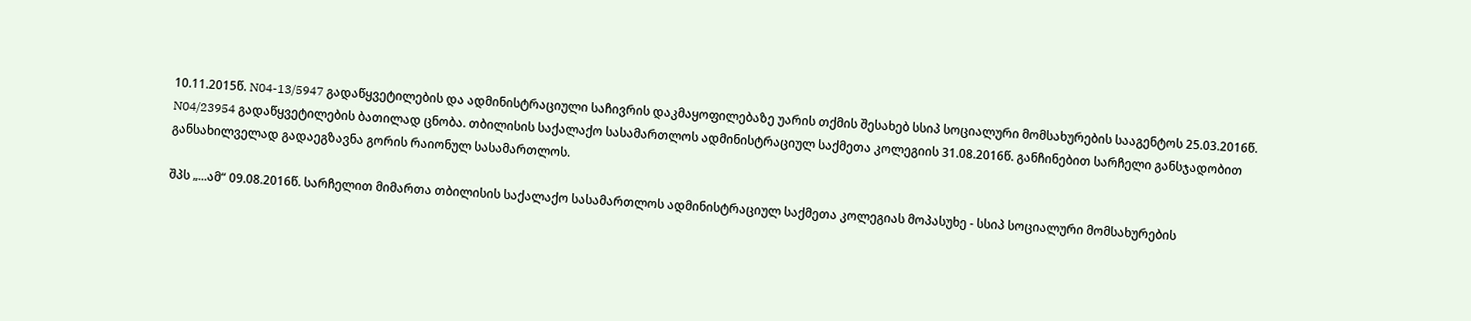10.11.2015წ. N04-13/5947 გადაწყვეტილების და ადმინისტრაციული საჩივრის დაკმაყოფილებაზე უარის თქმის შესახებ სსიპ სოციალური მომსახურების სააგენტოს 25.03.2016წ. N04/23954 გადაწყვეტილების ბათილად ცნობა. თბილისის საქალაქო სასამართლოს ადმინისტრაციულ საქმეთა კოლეგიის 31.08.2016წ. განჩინებით სარჩელი განსჯადობით განსახილველად გადაეგზავნა გორის რაიონულ სასამართლოს.

შპს „...ამ“ 09.08.2016წ. სარჩელით მიმართა თბილისის საქალაქო სასამართლოს ადმინისტრაციულ საქმეთა კოლეგიას მოპასუხე - სსიპ სოციალური მომსახურების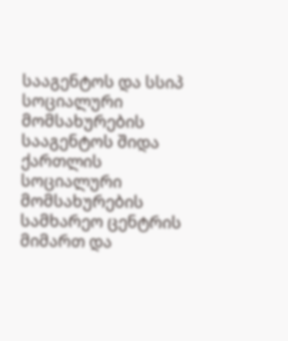სააგენტოს და სსიპ სოციალური მომსახურების სააგენტოს შიდა ქართლის სოციალური მომსახურების სამხარეო ცენტრის მიმართ და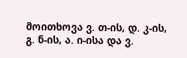მოითხოვა ვ. თ-ის, დ. კ-ის, გ. ნ-ის, ა. ი-ისა და ვ.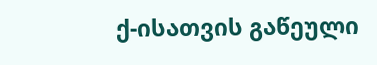ქ-ისათვის გაწეული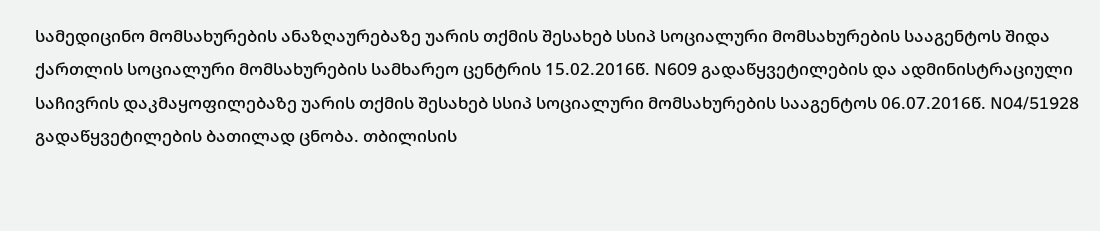სამედიცინო მომსახურების ანაზღაურებაზე უარის თქმის შესახებ სსიპ სოციალური მომსახურების სააგენტოს შიდა ქართლის სოციალური მომსახურების სამხარეო ცენტრის 15.02.2016წ. N609 გადაწყვეტილების და ადმინისტრაციული საჩივრის დაკმაყოფილებაზე უარის თქმის შესახებ სსიპ სოციალური მომსახურების სააგენტოს 06.07.2016წ. N04/51928 გადაწყვეტილების ბათილად ცნობა. თბილისის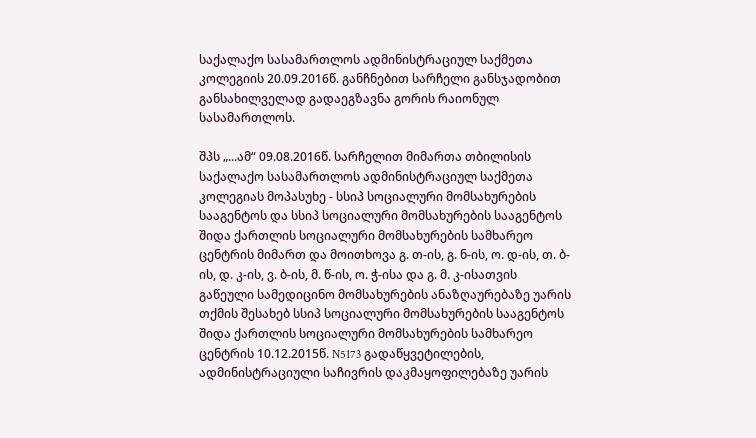საქალაქო სასამართლოს ადმინისტრაციულ საქმეთა კოლეგიის 20.09.2016წ. განჩნებით სარჩელი განსჯადობით განსახილველად გადაეგზავნა გორის რაიონულ სასამართლოს.

შპს „...ამ“ 09.08.2016წ. სარჩელით მიმართა თბილისის საქალაქო სასამართლოს ადმინისტრაციულ საქმეთა კოლეგიას მოპასუხე - სსიპ სოციალური მომსახურების სააგენტოს და სსიპ სოციალური მომსახურების სააგენტოს შიდა ქართლის სოციალური მომსახურების სამხარეო ცენტრის მიმართ და მოითხოვა გ. თ-ის, გ. ნ-ის, ო. დ-ის, თ. ბ-ის, დ. კ-ის, ვ. ბ-ის, მ. წ-ის, ო. ჭ-ისა და გ. მ. კ-ისათვის გაწეული სამედიცინო მომსახურების ანაზღაურებაზე უარის თქმის შესახებ სსიპ სოციალური მომსახურების სააგენტოს შიდა ქართლის სოციალური მომსახურების სამხარეო ცენტრის 10.12.2015წ. N5173 გადაწყვეტილების, ადმინისტრაციული საჩივრის დაკმაყოფილებაზე უარის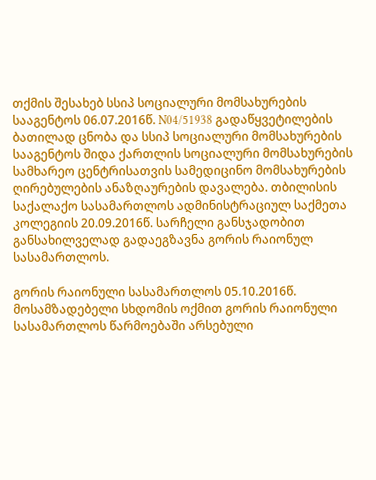თქმის შესახებ სსიპ სოციალური მომსახურების სააგენტოს 06.07.2016წ. N04/51938 გადაწყვეტილების ბათილად ცნობა და სსიპ სოციალური მომსახურების სააგენტოს შიდა ქართლის სოციალური მომსახურების სამხარეო ცენტრისათვის სამედიცინო მომსახურების ღირებულების ანაზღაურების დავალება. თბილისის საქალაქო სასამართლოს ადმინისტრაციულ საქმეთა კოლეგიის 20.09.2016წ. სარჩელი განსჯადობით განსახილველად გადაეგზავნა გორის რაიონულ სასამართლოს.

გორის რაიონული სასამართლოს 05.10.2016წ. მოსამზადებელი სხდომის ოქმით გორის რაიონული სასამართლოს წარმოებაში არსებული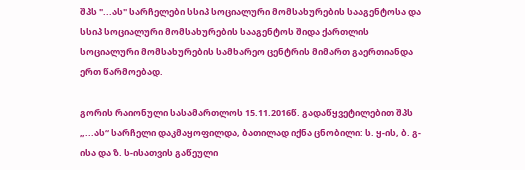შპს "...ას" სარჩელები სსიპ სოციალური მომსახურების სააგენტოსა და სსიპ სოციალური მომსახურების სააგენტოს შიდა ქართლის სოციალური მომსახურების სამხარეო ცენტრის მიმართ გაერთიანდა ერთ წარმოებად.

გორის რაიონული სასამართლოს 15.11.2016წ. გადაწყვეტილებით შპს „...ას“ სარჩელი დაკმაყოფილდა, ბათილად იქნა ცნობილი: ს. ყ-ის, ბ. გ-ისა და ზ. ს-ისათვის გაწეული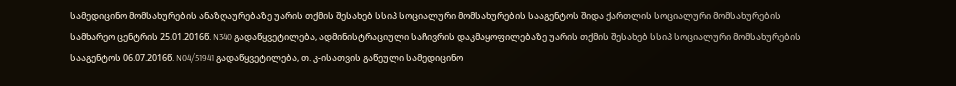სამედიცინო მომსახურების ანაზღაურებაზე უარის თქმის შესახებ სსიპ სოციალური მომსახურების სააგენტოს შიდა ქართლის სოციალური მომსახურების სამხარეო ცენტრის 25.01.2016წ. N340 გადაწყვეტილება, ადმინისტრაციული საჩივრის დაკმაყოფილებაზე უარის თქმის შესახებ სსიპ სოციალური მომსახურების სააგენტოს 06.07.2016წ. N04/51941 გადაწყვეტილება, თ. კ-ისათვის გაწეული სამედიცინო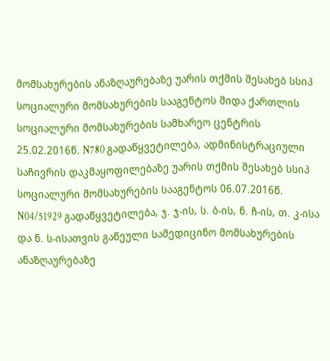მომსახურების ანაზღაურებაზე უარის თქმის შესახებ სსიპ სოციალური მომსახურების სააგენტოს შიდა ქართლის სოციალური მომსახურების სამხარეო ცენტრის 25.02.2016წ. N780 გადაწყვეტილება, ადმინისტრაციული საჩივრის დაკმაყოფილებაზე უარის თქმის შესახებ სსიპ სოციალური მომსახურების სააგენტოს 06.07.2016წ. N04/51929 გადაწყვეტილება, ჯ. ჯ-ის, ს. ბ-ის, ნ. ჩ-ის, თ. კ-ისა და ნ. ს-ისათვის გაწეული სამედიცინო მომსახურების ანაზღაურებაზე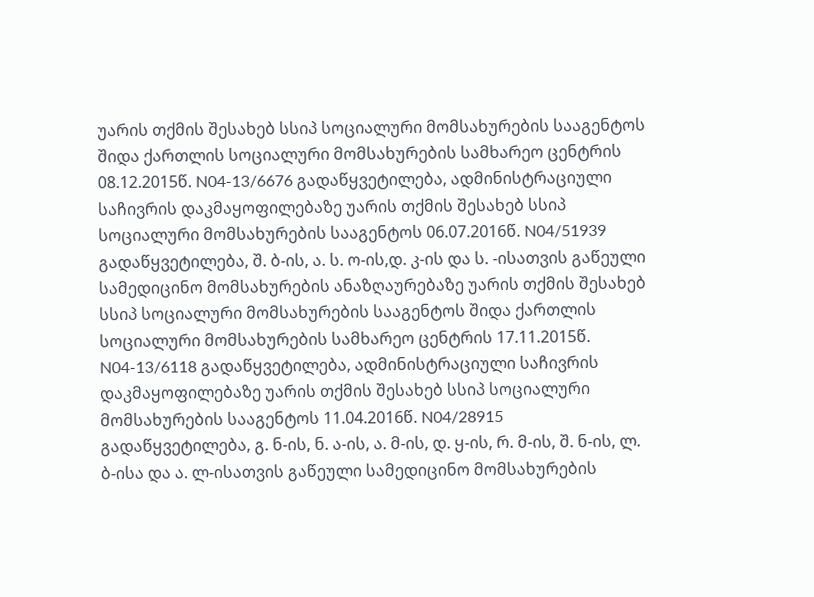უარის თქმის შესახებ სსიპ სოციალური მომსახურების სააგენტოს შიდა ქართლის სოციალური მომსახურების სამხარეო ცენტრის 08.12.2015წ. N04-13/6676 გადაწყვეტილება, ადმინისტრაციული საჩივრის დაკმაყოფილებაზე უარის თქმის შესახებ სსიპ სოციალური მომსახურების სააგენტოს 06.07.2016წ. N04/51939 გადაწყვეტილება, შ. ბ-ის, ა. ს. ო-ის,დ. კ-ის და ს. -ისათვის გაწეული სამედიცინო მომსახურების ანაზღაურებაზე უარის თქმის შესახებ სსიპ სოციალური მომსახურების სააგენტოს შიდა ქართლის სოციალური მომსახურების სამხარეო ცენტრის 17.11.2015წ. N04-13/6118 გადაწყვეტილება, ადმინისტრაციული საჩივრის დაკმაყოფილებაზე უარის თქმის შესახებ სსიპ სოციალური მომსახურების სააგენტოს 11.04.2016წ. N04/28915 გადაწყვეტილება, გ. ნ-ის, ნ. ა-ის, ა. მ-ის, დ. ყ-ის, რ. მ-ის, შ. ნ-ის, ლ. ბ-ისა და ა. ლ-ისათვის გაწეული სამედიცინო მომსახურების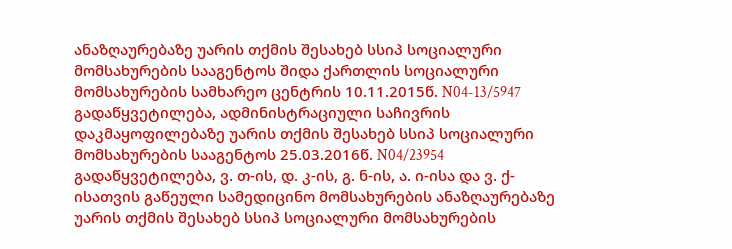ანაზღაურებაზე უარის თქმის შესახებ სსიპ სოციალური მომსახურების სააგენტოს შიდა ქართლის სოციალური მომსახურების სამხარეო ცენტრის 10.11.2015წ. N04-13/5947 გადაწყვეტილება, ადმინისტრაციული საჩივრის დაკმაყოფილებაზე უარის თქმის შესახებ სსიპ სოციალური მომსახურების სააგენტოს 25.03.2016წ. N04/23954 გადაწყვეტილება, ვ. თ-ის, დ. კ-ის, გ. ნ-ის, ა. ი-ისა და ვ. ქ-ისათვის გაწეული სამედიცინო მომსახურების ანაზღაურებაზე უარის თქმის შესახებ სსიპ სოციალური მომსახურების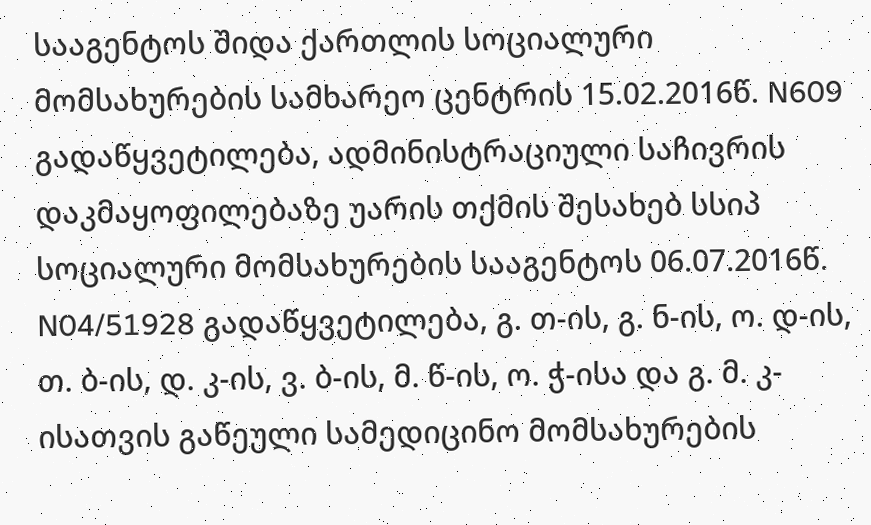სააგენტოს შიდა ქართლის სოციალური მომსახურების სამხარეო ცენტრის 15.02.2016წ. N609 გადაწყვეტილება, ადმინისტრაციული საჩივრის დაკმაყოფილებაზე უარის თქმის შესახებ სსიპ სოციალური მომსახურების სააგენტოს 06.07.2016წ. N04/51928 გადაწყვეტილება, გ. თ-ის, გ. ნ-ის, ო. დ-ის, თ. ბ-ის, დ. კ-ის, ვ. ბ-ის, მ. წ-ის, ო. ჭ-ისა და გ. მ. კ-ისათვის გაწეული სამედიცინო მომსახურების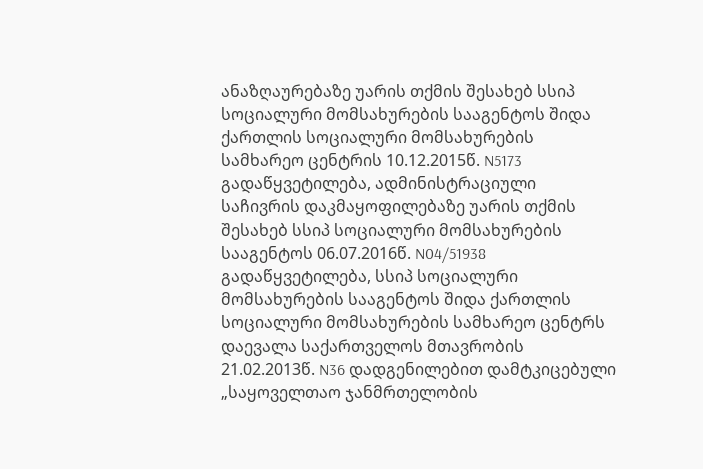ანაზღაურებაზე უარის თქმის შესახებ სსიპ სოციალური მომსახურების სააგენტოს შიდა ქართლის სოციალური მომსახურების სამხარეო ცენტრის 10.12.2015წ. N5173 გადაწყვეტილება, ადმინისტრაციული საჩივრის დაკმაყოფილებაზე უარის თქმის შესახებ სსიპ სოციალური მომსახურების სააგენტოს 06.07.2016წ. N04/51938 გადაწყვეტილება, სსიპ სოციალური მომსახურების სააგენტოს შიდა ქართლის სოციალური მომსახურების სამხარეო ცენტრს დაევალა საქართველოს მთავრობის 21.02.2013წ. N36 დადგენილებით დამტკიცებული „საყოველთაო ჯანმრთელობის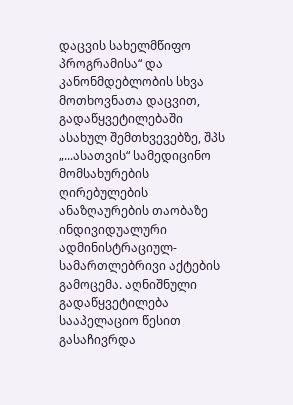დაცვის სახელმწიფო პროგრამისა“ და კანონმდებლობის სხვა მოთხოვნათა დაცვით, გადაწყვეტილებაში ასახულ შემთხვევებზე, შპს „...ასათვის“ სამედიცინო მომსახურების ღირებულების ანაზღაურების თაობაზე ინდივიდუალური ადმინისტრაციულ-სამართლებრივი აქტების გამოცემა. აღნიშნული გადაწყვეტილება სააპელაციო წესით გასაჩივრდა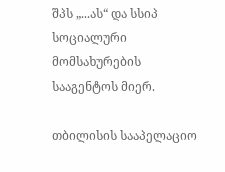შპს „...ას“ და სსიპ სოციალური მომსახურების სააგენტოს მიერ.

თბილისის სააპელაციო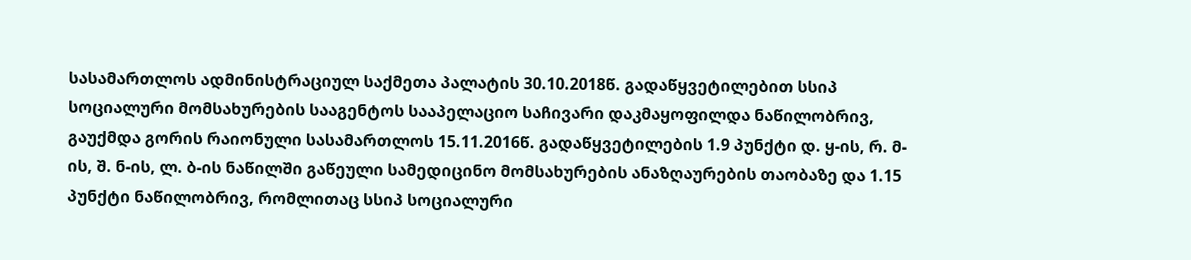სასამართლოს ადმინისტრაციულ საქმეთა პალატის 30.10.2018წ. გადაწყვეტილებით სსიპ სოციალური მომსახურების სააგენტოს სააპელაციო საჩივარი დაკმაყოფილდა ნაწილობრივ, გაუქმდა გორის რაიონული სასამართლოს 15.11.2016წ. გადაწყვეტილების 1.9 პუნქტი დ. ყ-ის, რ. მ-ის, შ. ნ-ის, ლ. ბ-ის ნაწილში გაწეული სამედიცინო მომსახურების ანაზღაურების თაობაზე და 1.15 პუნქტი ნაწილობრივ, რომლითაც სსიპ სოციალური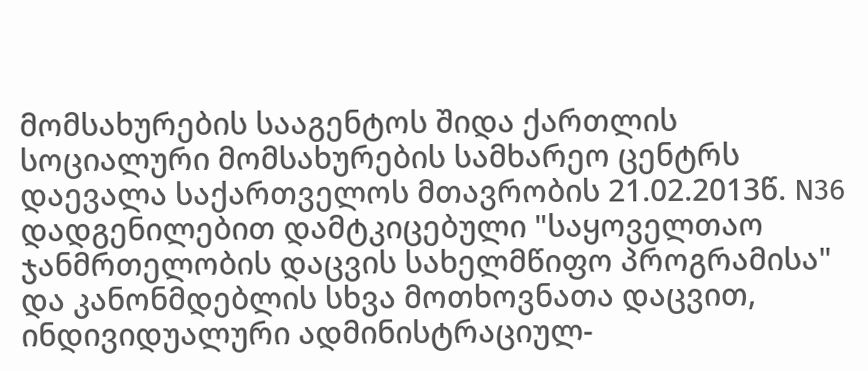მომსახურების სააგენტოს შიდა ქართლის სოციალური მომსახურების სამხარეო ცენტრს დაევალა საქართველოს მთავრობის 21.02.2013წ. N36 დადგენილებით დამტკიცებული "საყოველთაო ჯანმრთელობის დაცვის სახელმწიფო პროგრამისა" და კანონმდებლის სხვა მოთხოვნათა დაცვით, ინდივიდუალური ადმინისტრაციულ-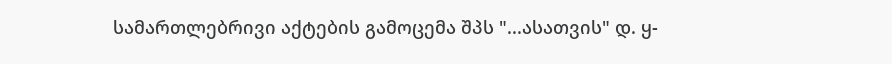სამართლებრივი აქტების გამოცემა შპს "...ასათვის" დ. ყ-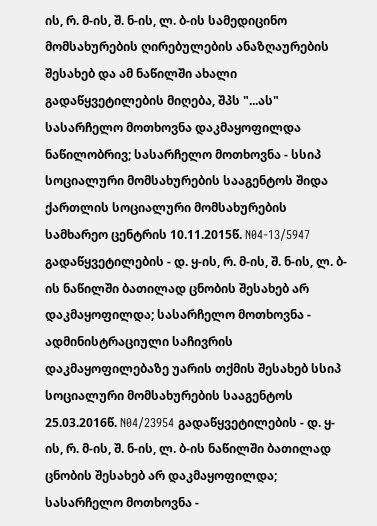ის, რ. მ-ის, შ. ნ-ის, ლ. ბ-ის სამედიცინო მომსახურების ღირებულების ანაზღაურების შესახებ და ამ ნაწილში ახალი გადაწყვეტილების მიღება, შპს "...ას" სასარჩელო მოთხოვნა დაკმაყოფილდა ნაწილობრივ; სასარჩელო მოთხოვნა - სსიპ სოციალური მომსახურების სააგენტოს შიდა ქართლის სოციალური მომსახურების სამხარეო ცენტრის 10.11.2015წ. N04-13/5947 გადაწყვეტილების - დ. ყ-ის, რ. მ-ის, შ. ნ-ის, ლ. ბ-ის ნაწილში ბათილად ცნობის შესახებ არ დაკმაყოფილდა; სასარჩელო მოთხოვნა - ადმინისტრაციული საჩივრის დაკმაყოფილებაზე უარის თქმის შესახებ სსიპ სოციალური მომსახურების სააგენტოს 25.03.2016წ. N04/23954 გადაწყვეტილების - დ. ყ-ის, რ. მ-ის, შ. ნ-ის, ლ. ბ-ის ნაწილში ბათილად ცნობის შესახებ არ დაკმაყოფილდა; სასარჩელო მოთხოვნა -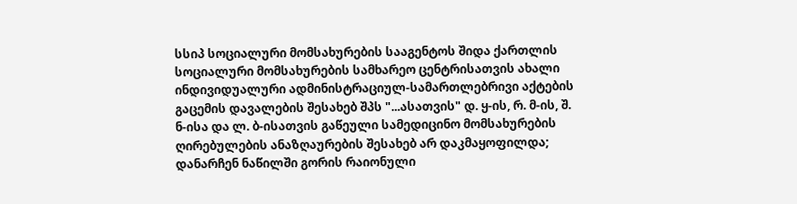სსიპ სოციალური მომსახურების სააგენტოს შიდა ქართლის სოციალური მომსახურების სამხარეო ცენტრისათვის ახალი ინდივიდუალური ადმინისტრაციულ-სამართლებრივი აქტების გაცემის დავალების შესახებ შპს "...ასათვის" დ. ყ-ის, რ. მ-ის, შ. ნ-ისა და ლ. ბ-ისათვის გაწეული სამედიცინო მომსახურების ღირებულების ანაზღაურების შესახებ არ დაკმაყოფილდა; დანარჩენ ნაწილში გორის რაიონული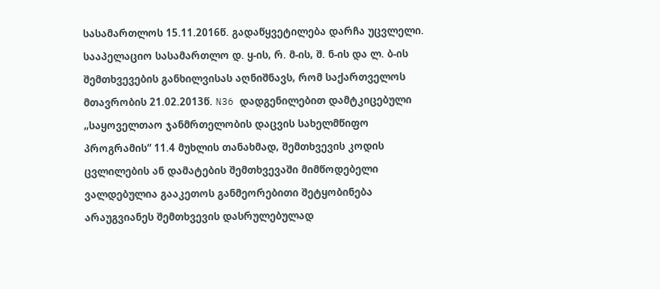სასამართლოს 15.11.2016წ. გადაწყვეტილება დარჩა უცვლელი. სააპელაციო სასამართლო დ. ყ-ის, რ. მ-ის, შ. ნ-ის და ლ. ბ-ის შემთხვევების განხილვისას აღნიშნავს, რომ საქართველოს მთავრობის 21.02.2013წ. N36 დადგენილებით დამტკიცებული „საყოველთაო ჯანმრთელობის დაცვის სახელმწიფო პროგრამის“ 11.4 მუხლის თანახმად, შემთხვევის კოდის ცვლილების ან დამატების შემთხვევაში მიმწოდებელი ვალდებულია გააკეთოს განმეორებითი შეტყობინება არაუგვიანეს შემთხვევის დასრულებულად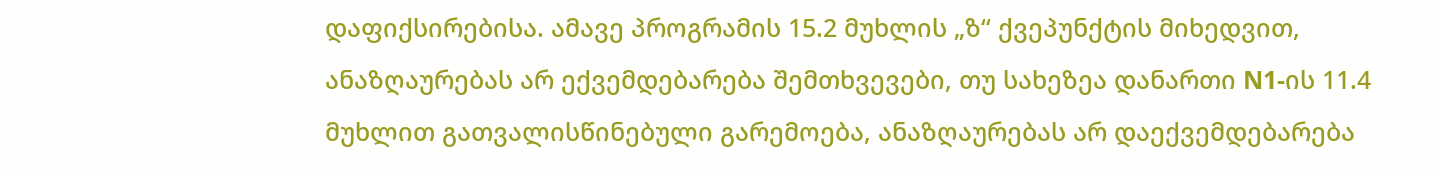დაფიქსირებისა. ამავე პროგრამის 15.2 მუხლის „ზ“ ქვეპუნქტის მიხედვით, ანაზღაურებას არ ექვემდებარება შემთხვევები, თუ სახეზეა დანართი N1-ის 11.4 მუხლით გათვალისწინებული გარემოება, ანაზღაურებას არ დაექვემდებარება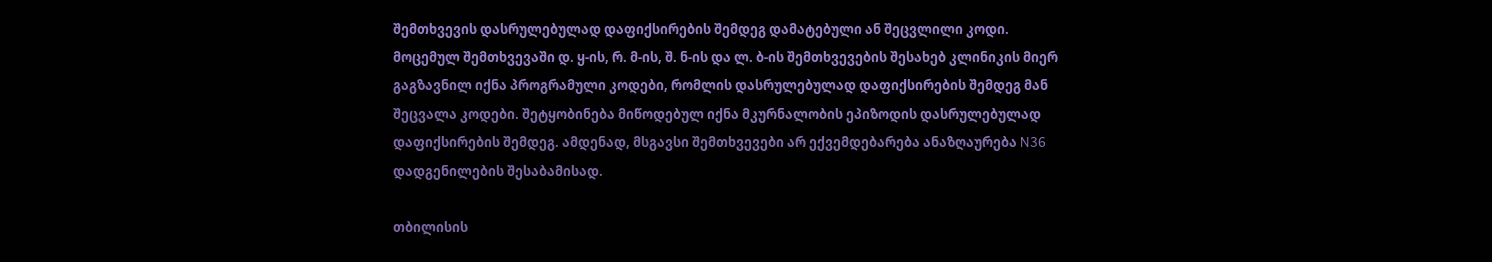შემთხვევის დასრულებულად დაფიქსირების შემდეგ დამატებული ან შეცვლილი კოდი. მოცემულ შემთხვევაში დ. ყ-ის, რ. მ-ის, შ. ნ-ის და ლ. ბ-ის შემთხვევების შესახებ კლინიკის მიერ გაგზავნილ იქნა პროგრამული კოდები, რომლის დასრულებულად დაფიქსირების შემდეგ მან შეცვალა კოდები. შეტყობინება მიწოდებულ იქნა მკურნალობის ეპიზოდის დასრულებულად დაფიქსირების შემდეგ. ამდენად, მსგავსი შემთხვევები არ ექვემდებარება ანაზღაურება N36 დადგენილების შესაბამისად.

თბილისის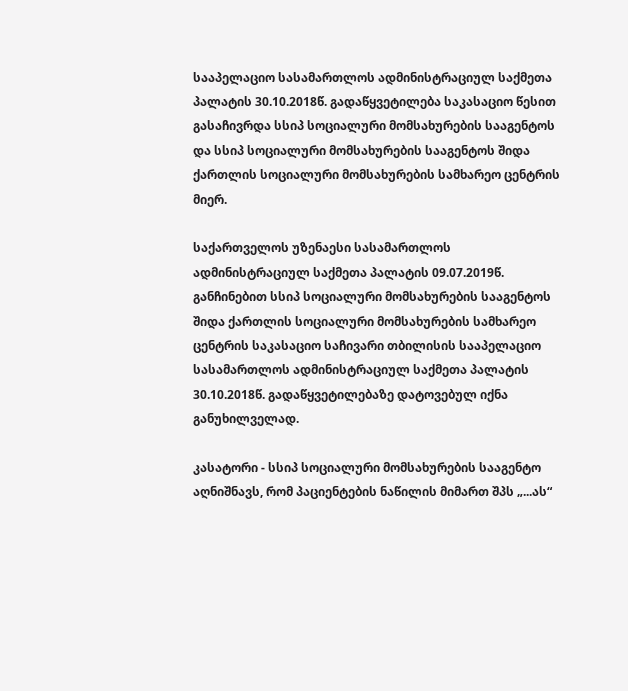სააპელაციო სასამართლოს ადმინისტრაციულ საქმეთა პალატის 30.10.2018წ. გადაწყვეტილება საკასაციო წესით გასაჩივრდა სსიპ სოციალური მომსახურების სააგენტოს და სსიპ სოციალური მომსახურების სააგენტოს შიდა ქართლის სოციალური მომსახურების სამხარეო ცენტრის მიერ.

საქართველოს უზენაესი სასამართლოს ადმინისტრაციულ საქმეთა პალატის 09.07.2019წ. განჩინებით სსიპ სოციალური მომსახურების სააგენტოს შიდა ქართლის სოციალური მომსახურების სამხარეო ცენტრის საკასაციო საჩივარი თბილისის სააპელაციო სასამართლოს ადმინისტრაციულ საქმეთა პალატის 30.10.2018წ. გადაწყვეტილებაზე დატოვებულ იქნა განუხილველად.

კასატორი - სსიპ სოციალური მომსახურების სააგენტო აღნიშნავს, რომ პაციენტების ნაწილის მიმართ შპს „...ას“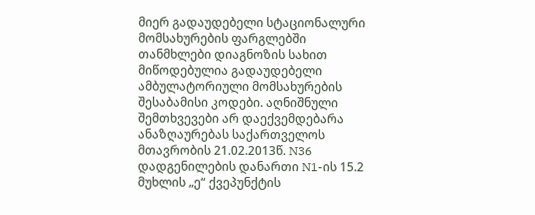მიერ გადაუდებელი სტაციონალური მომსახურების ფარგლებში თანმხლები დიაგნოზის სახით მიწოდებულია გადაუდებელი ამბულატორიული მომსახურების შესაბამისი კოდები. აღნიშნული შემთხვევები არ დაექვემდებარა ანაზღაურებას საქართველოს მთავრობის 21.02.2013წ. N36 დადგენილების დანართი N1-ის 15.2 მუხლის „ე“ ქვეპუნქტის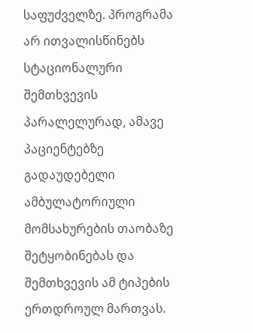საფუძველზე. პროგრამა არ ითვალისწინებს სტაციონალური შემთხვევის პარალელურად, ამავე პაციენტებზე გადაუდებელი ამბულატორიული მომსახურების თაობაზე შეტყობინებას და შემთხვევის ამ ტიპების ერთდროულ მართვას.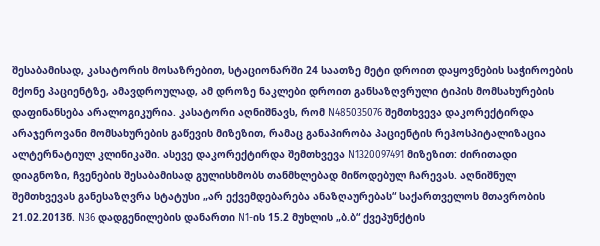შესაბამისად, კასატორის მოსაზრებით, სტაციონარში 24 საათზე მეტი დროით დაყოვნების საჭიროების მქონე პაციენტზე, ამავდროულად, ამ დროზე ნაკლები დროით განსაზღვრული ტიპის მომსახურების დაფინანსება არალოგიკურია. კასატორი აღნიშნავს, რომ N485035076 შემთხვევა დაკორექტირდა არაჯეროვანი მომსახურების გაწევის მიზეზით, რამაც განაპირობა პაციენტის რეჰოსპიტალიზაცია ალტერნატიულ კლინიკაში. ასევე დაკორექტირდა შემთხვევა N1320097491 მიზეზით: ძირითადი დიაგნოზი, ჩვენების შესაბამისად გულისხმობს თანმხლებად მიწოდებულ ჩარევას. აღნიშნულ შემთხვევას განესაზღვრა სტატუსი „არ ექვემდებარება ანაზღაურებას“ საქართველოს მთავრობის 21.02.2013წ. N36 დადგენილების დანართი N1-ის 15.2 მუხლის „ბ.ბ“ ქვეპუნქტის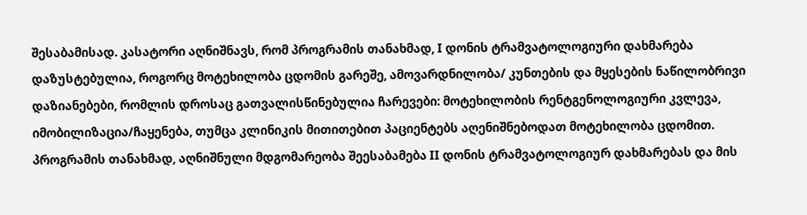შესაბამისად. კასატორი აღნიშნავს, რომ პროგრამის თანახმად, I დონის ტრამვატოლოგიური დახმარება დაზუსტებულია, როგორც მოტეხილობა ცდომის გარეშე, ამოვარდნილობა/ კუნთების და მყესების ნაწილობრივი დაზიანებები, რომლის დროსაც გათვალისწინებულია ჩარევები: მოტეხილობის რენტგენოლოგიური კვლევა, იმობილიზაცია/ჩაყენება, თუმცა კლინიკის მითითებით პაციენტებს აღენიშნებოდათ მოტეხილობა ცდომით. პროგრამის თანახმად, აღნიშნული მდგომარეობა შეესაბამება II დონის ტრამვატოლოგიურ დახმარებას და მის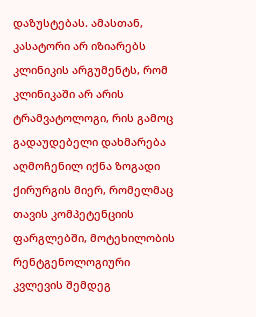დაზუსტებას. ამასთან, კასატორი არ იზიარებს კლინიკის არგუმენტს, რომ კლინიკაში არ არის ტრამვატოლოგი, რის გამოც გადაუდებელი დახმარება აღმოჩენილ იქნა ზოგადი ქირურგის მიერ, რომელმაც თავის კომპეტენციის ფარგლებში, მოტეხილობის რენტგენოლოგიური კვლევის შემდეგ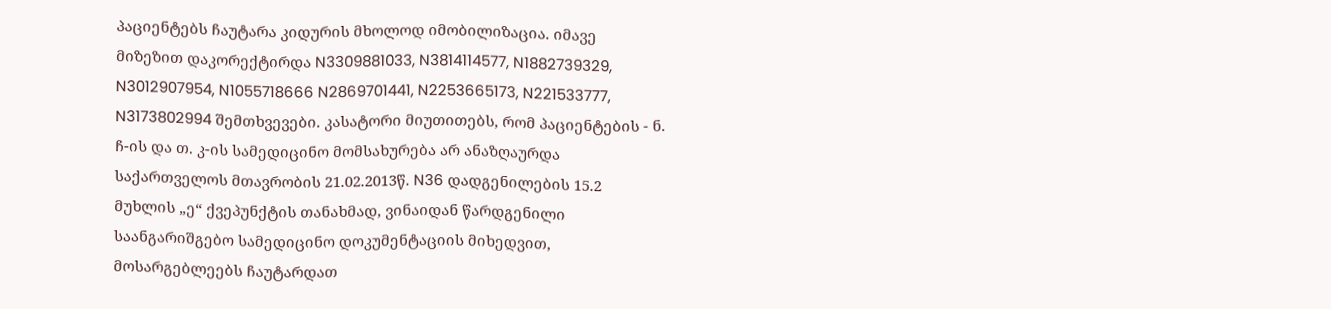პაციენტებს ჩაუტარა კიდურის მხოლოდ იმობილიზაცია. იმავე მიზეზით დაკორექტირდა N3309881033, N3814114577, N1882739329, N3012907954, N1055718666 N2869701441, N2253665173, N221533777, N3173802994 შემთხვევები. კასატორი მიუთითებს, რომ პაციენტების - ნ. ჩ-ის და თ. კ-ის სამედიცინო მომსახურება არ ანაზღაურდა საქართველოს მთავრობის 21.02.2013წ. N36 დადგენილების 15.2 მუხლის „ე“ ქვეპუნქტის თანახმად, ვინაიდან წარდგენილი საანგარიშგებო სამედიცინო დოკუმენტაციის მიხედვით, მოსარგებლეებს ჩაუტარდათ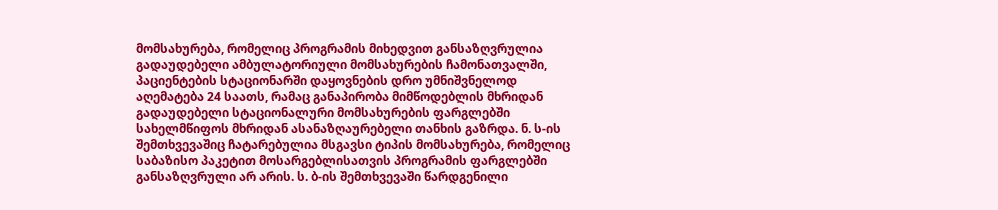მომსახურება, რომელიც პროგრამის მიხედვით განსაზღვრულია გადაუდებელი ამბულატორიული მომსახურების ჩამონათვალში, პაციენტების სტაციონარში დაყოვნების დრო უმნიშვნელოდ აღემატება 24 საათს, რამაც განაპირობა მიმწოდებლის მხრიდან გადაუდებელი სტაციონალური მომსახურების ფარგლებში სახელმწიფოს მხრიდან ასანაზღაურებელი თანხის გაზრდა. ნ. ს-ის შემთხვევაშიც ჩატარებულია მსგავსი ტიპის მომსახურება, რომელიც საბაზისო პაკეტით მოსარგებლისათვის პროგრამის ფარგლებში განსაზღვრული არ არის. ს. ბ-ის შემთხვევაში წარდგენილი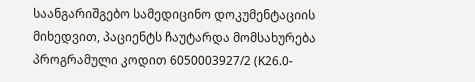საანგარიშგებო სამედიცინო დოკუმენტაციის მიხედვით, პაციენტს ჩაუტარდა მომსახურება პროგრამული კოდით 6050003927/2 (K26.0-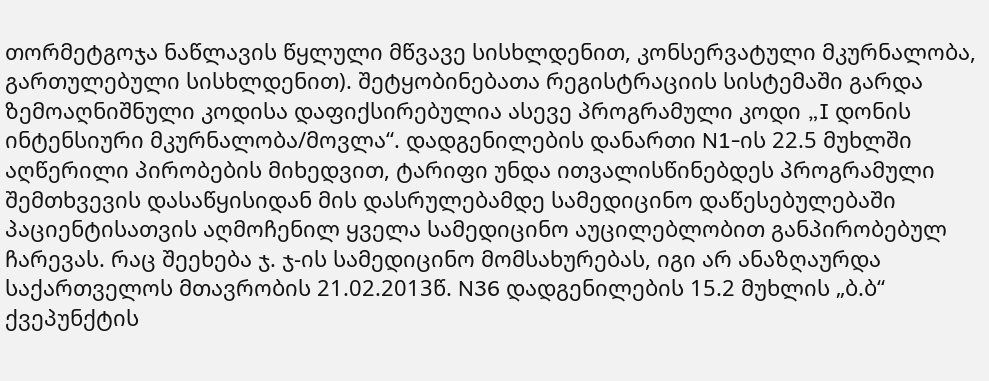თორმეტგოჯა ნაწლავის წყლული მწვავე სისხლდენით, კონსერვატული მკურნალობა, გართულებული სისხლდენით). შეტყობინებათა რეგისტრაციის სისტემაში გარდა ზემოაღნიშნული კოდისა დაფიქსირებულია ასევე პროგრამული კოდი „I დონის ინტენსიური მკურნალობა/მოვლა“. დადგენილების დანართი N1-ის 22.5 მუხლში აღწერილი პირობების მიხედვით, ტარიფი უნდა ითვალისწინებდეს პროგრამული შემთხვევის დასაწყისიდან მის დასრულებამდე სამედიცინო დაწესებულებაში პაციენტისათვის აღმოჩენილ ყველა სამედიცინო აუცილებლობით განპირობებულ ჩარევას. რაც შეეხება ჯ. ჯ-ის სამედიცინო მომსახურებას, იგი არ ანაზღაურდა საქართველოს მთავრობის 21.02.2013წ. N36 დადგენილების 15.2 მუხლის „ბ.ბ“ ქვეპუნქტის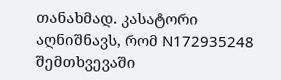თანახმად. კასატორი აღნიშნავს, რომ N172935248 შემთხვევაში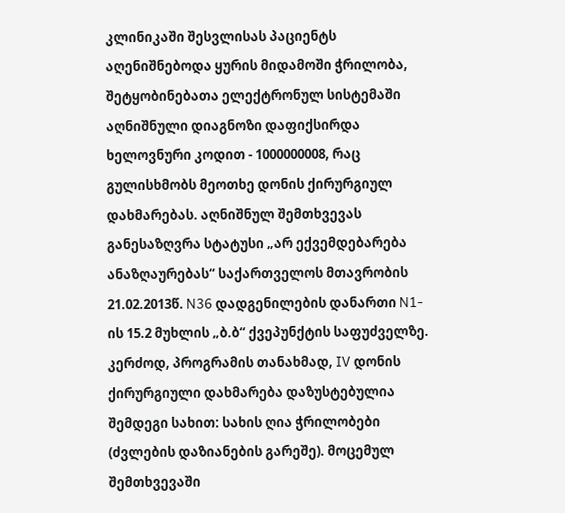კლინიკაში შესვლისას პაციენტს აღენიშნებოდა ყურის მიდამოში ჭრილობა, შეტყობინებათა ელექტრონულ სისტემაში აღნიშნული დიაგნოზი დაფიქსირდა ხელოვნური კოდით - 1000000008, რაც გულისხმობს მეოთხე დონის ქირურგიულ დახმარებას. აღნიშნულ შემთხვევას განესაზღვრა სტატუსი „არ ექვემდებარება ანაზღაურებას“ საქართველოს მთავრობის 21.02.2013წ. N36 დადგენილების დანართი N1-ის 15.2 მუხლის „ბ.ბ“ ქვეპუნქტის საფუძველზე. კერძოდ, პროგრამის თანახმად, IV დონის ქირურგიული დახმარება დაზუსტებულია შემდეგი სახით: სახის ღია ჭრილობები (ძვლების დაზიანების გარეშე). მოცემულ შემთხვევაში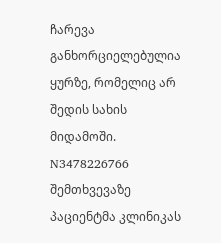ჩარევა განხორციელებულია ყურზე, რომელიც არ შედის სახის მიდამოში. N3478226766 შემთხვევაზე პაციენტმა კლინიკას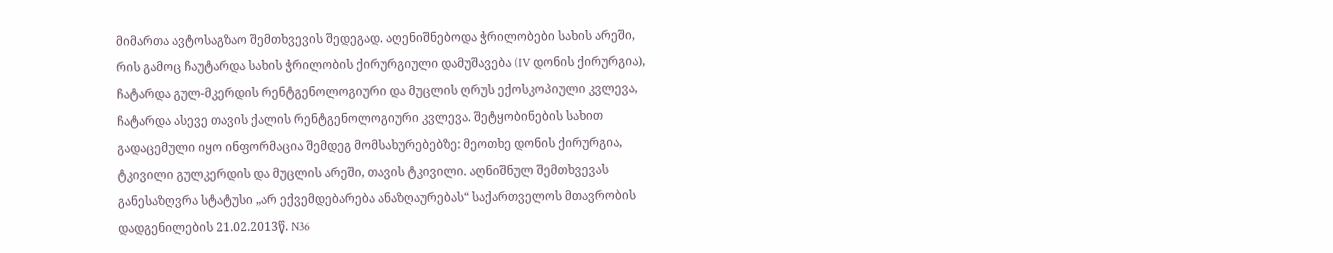მიმართა ავტოსაგზაო შემთხვევის შედეგად. აღენიშნებოდა ჭრილობები სახის არეში, რის გამოც ჩაუტარდა სახის ჭრილობის ქირურგიული დამუშავება (IV დონის ქირურგია), ჩატარდა გულ-მკერდის რენტგენოლოგიური და მუცლის ღრუს ექოსკოპიული კვლევა, ჩატარდა ასევე თავის ქალის რენტგენოლოგიური კვლევა. შეტყობინების სახით გადაცემული იყო ინფორმაცია შემდეგ მომსახურებებზე: მეოთხე დონის ქირურგია, ტკივილი გულკერდის და მუცლის არეში, თავის ტკივილი. აღნიშნულ შემთხვევას განესაზღვრა სტატუსი „არ ექვემდებარება ანაზღაურებას“ საქართველოს მთავრობის დადგენილების 21.02.2013წ. N36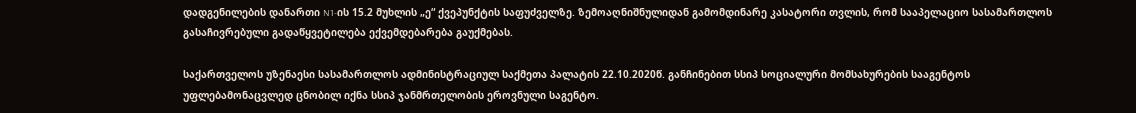დადგენილების დანართი N1-ის 15.2 მუხლის „ე“ ქვეპუნქტის საფუძველზე. ზემოაღნიშნულიდან გამომდინარე კასატორი თვლის, რომ სააპელაციო სასამართლოს გასაჩივრებული გადაწყვეტილება ექვემდებარება გაუქმებას.

საქართველოს უზენაესი სასამართლოს ადმინისტრაციულ საქმეთა პალატის 22.10.2020წ. განჩინებით სსიპ სოციალური მომსახურების სააგენტოს უფლებამონაცვლედ ცნობილ იქნა სსიპ ჯანმრთელობის ეროვნული საგენტო.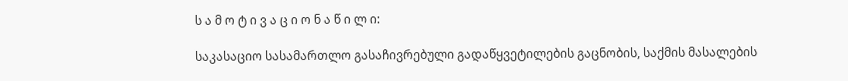ს ა მ ო ტ ი ვ ა ც ი ო ნ ა წ ი ლ ი:

საკასაციო სასამართლო გასაჩივრებული გადაწყვეტილების გაცნობის, საქმის მასალების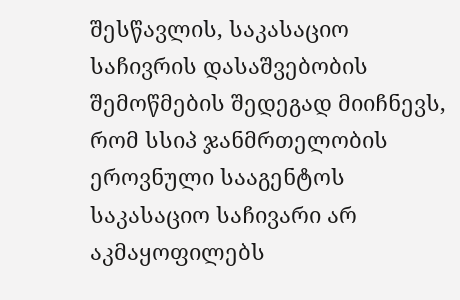შესწავლის, საკასაციო საჩივრის დასაშვებობის შემოწმების შედეგად მიიჩნევს, რომ სსიპ ჯანმრთელობის ეროვნული სააგენტოს საკასაციო საჩივარი არ აკმაყოფილებს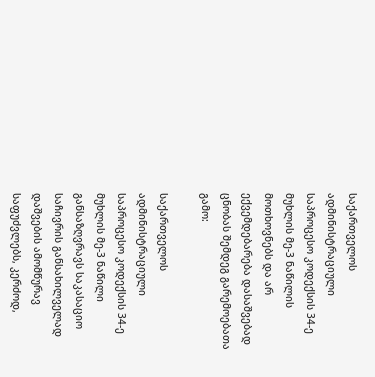საქართველოს ადმინისტრაციული საპროცესო კოდექსის 34-ე მუხლის მე-3 ნაწილის მოთხოვნებს და არ ექვემდებარება დასაშვებად ცნობას შემდეგ გარემოებათა გამო:

საქართველოს ადმინისტრაციული საპროცესო კოდექსის 34-ე მუხლის მე-3 ნაწილი განსაზღვრავს საკასაციო საჩივრის განსახილველად დაშვების ამომწურავ საფუძვლებს, კერძოდ,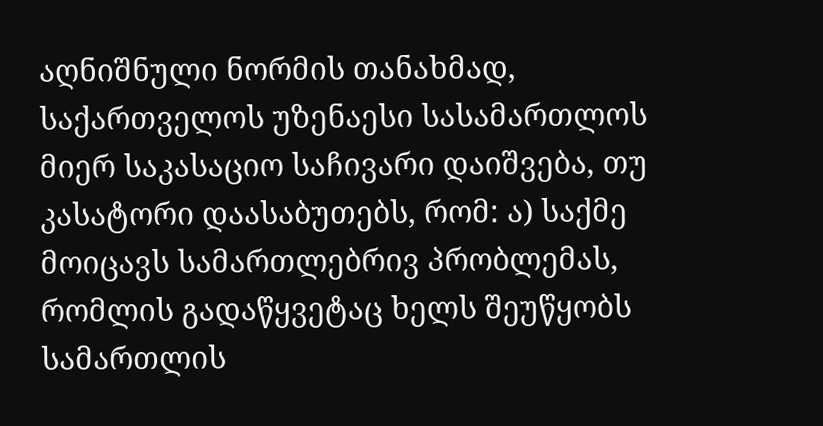აღნიშნული ნორმის თანახმად, საქართველოს უზენაესი სასამართლოს მიერ საკასაციო საჩივარი დაიშვება, თუ კასატორი დაასაბუთებს, რომ: ა) საქმე მოიცავს სამართლებრივ პრობლემას, რომლის გადაწყვეტაც ხელს შეუწყობს სამართლის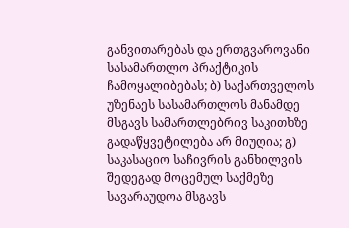განვითარებას და ერთგვაროვანი სასამართლო პრაქტიკის ჩამოყალიბებას; ბ) საქართველოს უზენაეს სასამართლოს მანამდე მსგავს სამართლებრივ საკითხზე გადაწყვეტილება არ მიუღია; გ) საკასაციო საჩივრის განხილვის შედეგად მოცემულ საქმეზე სავარაუდოა მსგავს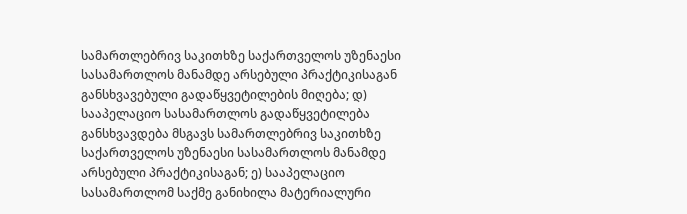სამართლებრივ საკითხზე საქართველოს უზენაესი სასამართლოს მანამდე არსებული პრაქტიკისაგან განსხვავებული გადაწყვეტილების მიღება; დ) სააპელაციო სასამართლოს გადაწყვეტილება განსხვავდება მსგავს სამართლებრივ საკითხზე საქართველოს უზენაესი სასამართლოს მანამდე არსებული პრაქტიკისაგან; ე) სააპელაციო სასამართლომ საქმე განიხილა მატერიალური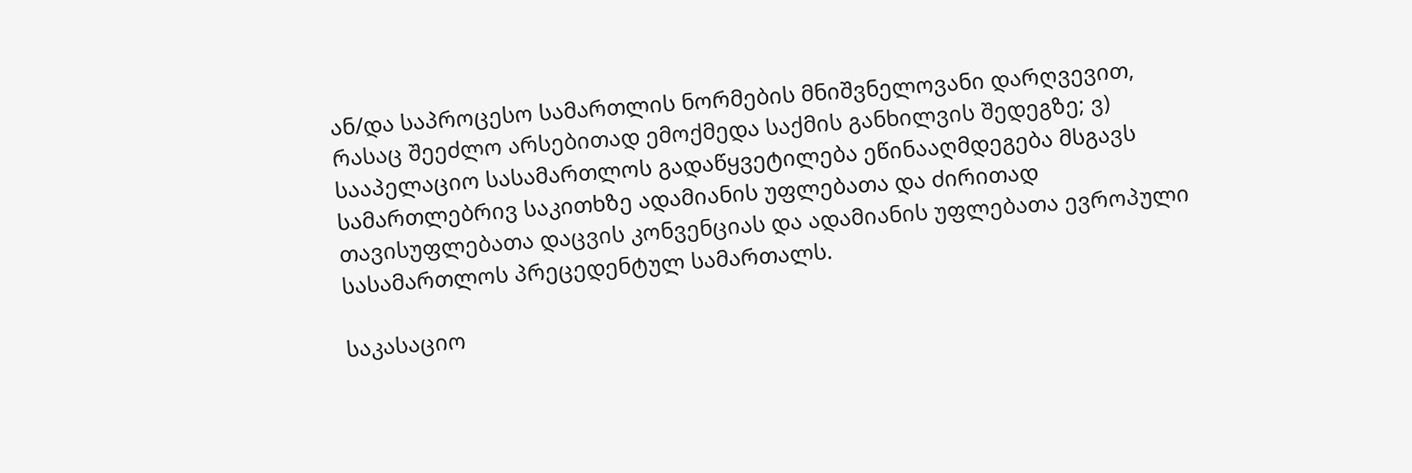ან/და საპროცესო სამართლის ნორმების მნიშვნელოვანი დარღვევით, რასაც შეეძლო არსებითად ემოქმედა საქმის განხილვის შედეგზე; ვ) სააპელაციო სასამართლოს გადაწყვეტილება ეწინააღმდეგება მსგავს სამართლებრივ საკითხზე ადამიანის უფლებათა და ძირითად თავისუფლებათა დაცვის კონვენციას და ადამიანის უფლებათა ევროპული სასამართლოს პრეცედენტულ სამართალს.

საკასაციო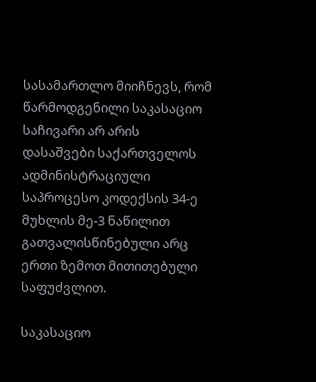სასამართლო მიიჩნევს, რომ წარმოდგენილი საკასაციო საჩივარი არ არის დასაშვები საქართველოს ადმინისტრაციული საპროცესო კოდექსის 34-ე მუხლის მე-3 ნაწილით გათვალისწინებული არც ერთი ზემოთ მითითებული საფუძვლით.

საკასაციო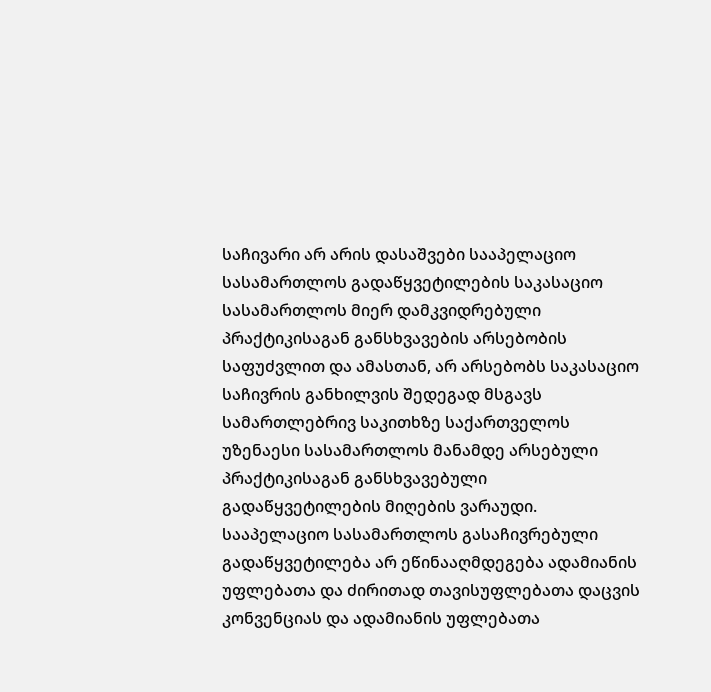საჩივარი არ არის დასაშვები სააპელაციო სასამართლოს გადაწყვეტილების საკასაციო სასამართლოს მიერ დამკვიდრებული პრაქტიკისაგან განსხვავების არსებობის საფუძვლით და ამასთან, არ არსებობს საკასაციო საჩივრის განხილვის შედეგად მსგავს სამართლებრივ საკითხზე საქართველოს უზენაესი სასამართლოს მანამდე არსებული პრაქტიკისაგან განსხვავებული გადაწყვეტილების მიღების ვარაუდი. სააპელაციო სასამართლოს გასაჩივრებული გადაწყვეტილება არ ეწინააღმდეგება ადამიანის უფლებათა და ძირითად თავისუფლებათა დაცვის კონვენციას და ადამიანის უფლებათა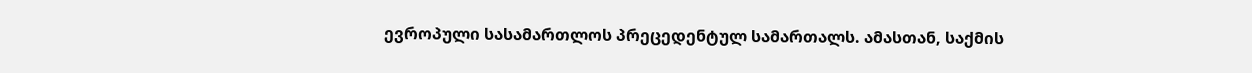ევროპული სასამართლოს პრეცედენტულ სამართალს. ამასთან, საქმის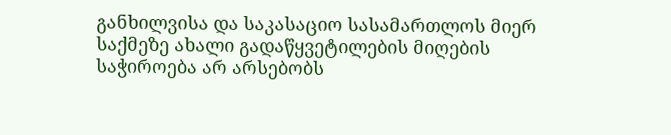განხილვისა და საკასაციო სასამართლოს მიერ საქმეზე ახალი გადაწყვეტილების მიღების საჭიროება არ არსებობს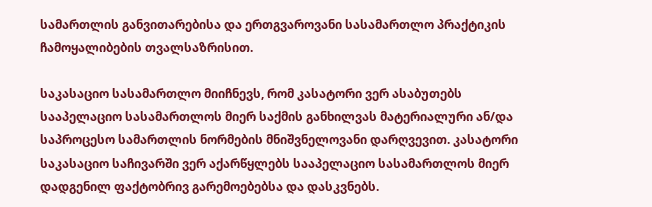სამართლის განვითარებისა და ერთგვაროვანი სასამართლო პრაქტიკის ჩამოყალიბების თვალსაზრისით.

საკასაციო სასამართლო მიიჩნევს, რომ კასატორი ვერ ასაბუთებს სააპელაციო სასამართლოს მიერ საქმის განხილვას მატერიალური ან/და საპროცესო სამართლის ნორმების მნიშვნელოვანი დარღვევით. კასატორი საკასაციო საჩივარში ვერ აქარწყლებს სააპელაციო სასამართლოს მიერ დადგენილ ფაქტობრივ გარემოებებსა და დასკვნებს.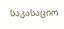საკასაციო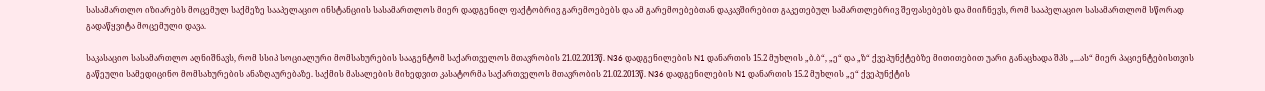სასამართლო იზიარებს მოცემულ საქმეზე სააპელაციო ინსტანციის სასამართლოს მიერ დადგენილ ფაქტობრივ გარემოებებს და ამ გარემოებებთან დაკავშირებით გაკეთებულ სამართლებრივ შეფასებებს და მიიჩნევს, რომ სააპელაციო სასამართლომ სწორად გადაწყვიტა მოცემული დავა.

საკასაციო სასამართლო აღნიშნავს, რომ სსიპ სოციალური მომსახურების სააგენტომ საქართველოს მთავრობის 21.02.2013წ. N36 დადგენილების N1 დანართის 15.2 მუხლის „ბ.ბ“, „ე“ და „ზ“ ქვეპუნქტებზე მითითებით უარი განაცხადა შპს „...ას“ მიერ პაციენტებისთვის გაწეული სამედიცინო მომსახურების ანაზღაურებაზე. საქმის მასალების მიხედვით კასატორმა საქართველოს მთავრობის 21.02.2013წ. N36 დადგენილების N1 დანართის 15.2 მუხლის „ე“ ქვეპუნქტის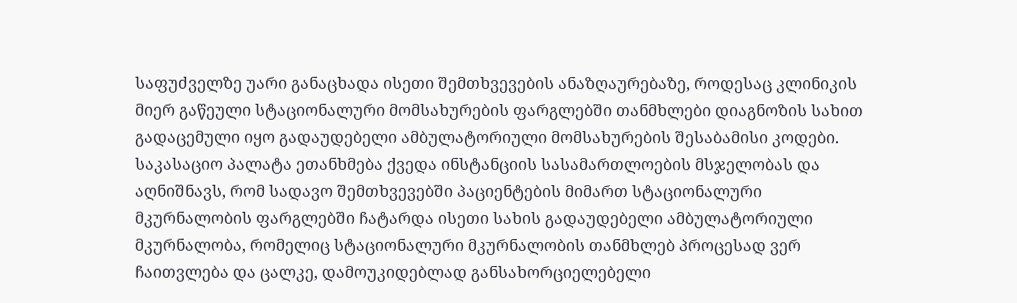საფუძველზე უარი განაცხადა ისეთი შემთხვევების ანაზღაურებაზე, როდესაც კლინიკის მიერ გაწეული სტაციონალური მომსახურების ფარგლებში თანმხლები დიაგნოზის სახით გადაცემული იყო გადაუდებელი ამბულატორიული მომსახურების შესაბამისი კოდები. საკასაციო პალატა ეთანხმება ქვედა ინსტანციის სასამართლოების მსჯელობას და აღნიშნავს, რომ სადავო შემთხვევებში პაციენტების მიმართ სტაციონალური მკურნალობის ფარგლებში ჩატარდა ისეთი სახის გადაუდებელი ამბულატორიული მკურნალობა, რომელიც სტაციონალური მკურნალობის თანმხლებ პროცესად ვერ ჩაითვლება და ცალკე, დამოუკიდებლად განსახორციელებელი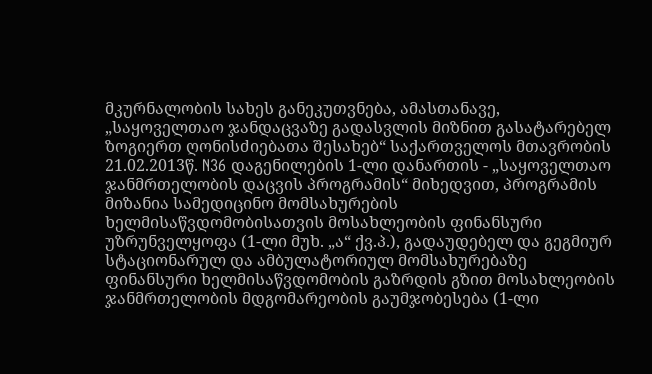მკურნალობის სახეს განეკუთვნება, ამასთანავე, „საყოველთაო ჯანდაცვაზე გადასვლის მიზნით გასატარებელ ზოგიერთ ღონისძიებათა შესახებ“ საქართველოს მთავრობის 21.02.2013წ. N36 დაგენილების 1-ლი დანართის - „საყოველთაო ჯანმრთელობის დაცვის პროგრამის“ მიხედვით, პროგრამის მიზანია სამედიცინო მომსახურების ხელმისაწვდომობისათვის მოსახლეობის ფინანსური უზრუნველყოფა (1-ლი მუხ. „ა“ ქვ.პ.), გადაუდებელ და გეგმიურ სტაციონარულ და ამბულატორიულ მომსახურებაზე ფინანსური ხელმისაწვდომობის გაზრდის გზით მოსახლეობის ჯანმრთელობის მდგომარეობის გაუმჯობესება (1-ლი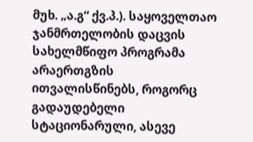მუხ. „ა.გ“ ქვ.პ.). საყოველთაო ჯანმრთელობის დაცვის სახელმწიფო პროგრამა არაერთგზის ითვალისწინებს, როგორც გადაუდებელი სტაციონარული, ასევე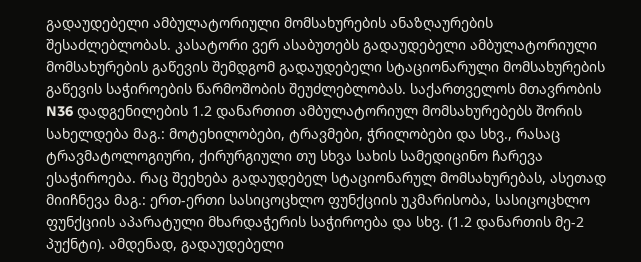გადაუდებელი ამბულატორიული მომსახურების ანაზღაურების შესაძლებლობას. კასატორი ვერ ასაბუთებს გადაუდებელი ამბულატორიული მომსახურების გაწევის შემდგომ გადაუდებელი სტაციონარული მომსახურების გაწევის საჭიროების წარმოშობის შეუძლებლობას. საქართველოს მთავრობის N36 დადგენილების 1.2 დანართით ამბულატორიულ მომსახურებებს შორის სახელდება მაგ.: მოტეხილობები, ტრავმები, ჭრილობები და სხვ., რასაც ტრავმატოლოგიური, ქირურგიული თუ სხვა სახის სამედიცინო ჩარევა ესაჭიროება. რაც შეეხება გადაუდებელ სტაციონარულ მომსახურებას, ასეთად მიიჩნევა მაგ.: ერთ-ერთი სასიცოცხლო ფუნქციის უკმარისობა, სასიცოცხლო ფუნქციის აპარატული მხარდაჭერის საჭიროება და სხვ. (1.2 დანართის მე-2 პუქნტი). ამდენად, გადაუდებელი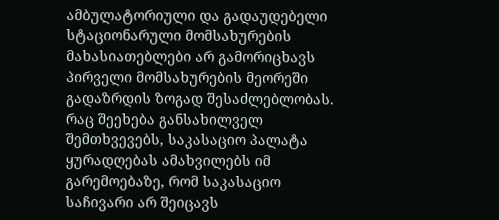ამბულატორიული და გადაუდებელი სტაციონარული მომსახურების მახასიათებლები არ გამორიცხავს პირველი მომსახურების მეორეში გადაზრდის ზოგად შესაძლებლობას. რაც შეეხება განსახილველ შემთხვევებს, საკასაციო პალატა ყურადღებას ამახვილებს იმ გარემოებაზე, რომ საკასაციო საჩივარი არ შეიცავს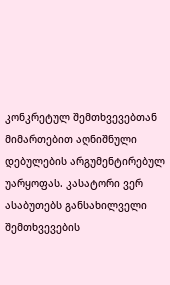კონკრეტულ შემთხვევებთან მიმართებით აღნიშნული დებულების არგუმენტირებულ უარყოფას. კასატორი ვერ ასაბუთებს განსახილველი შემთხვევების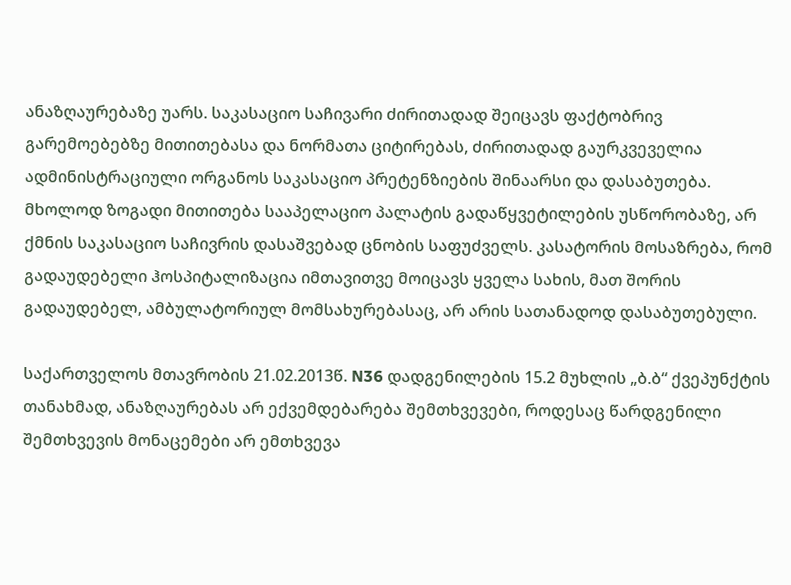ანაზღაურებაზე უარს. საკასაციო საჩივარი ძირითადად შეიცავს ფაქტობრივ გარემოებებზე მითითებასა და ნორმათა ციტირებას, ძირითადად გაურკვეველია ადმინისტრაციული ორგანოს საკასაციო პრეტენზიების შინაარსი და დასაბუთება. მხოლოდ ზოგადი მითითება სააპელაციო პალატის გადაწყვეტილების უსწორობაზე, არ ქმნის საკასაციო საჩივრის დასაშვებად ცნობის საფუძველს. კასატორის მოსაზრება, რომ გადაუდებელი ჰოსპიტალიზაცია იმთავითვე მოიცავს ყველა სახის, მათ შორის გადაუდებელ, ამბულატორიულ მომსახურებასაც, არ არის სათანადოდ დასაბუთებული.

საქართველოს მთავრობის 21.02.2013წ. N36 დადგენილების 15.2 მუხლის „ბ.ბ“ ქვეპუნქტის თანახმად, ანაზღაურებას არ ექვემდებარება შემთხვევები, როდესაც წარდგენილი შემთხვევის მონაცემები არ ემთხვევა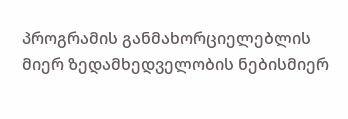პროგრამის განმახორციელებლის მიერ ზედამხედველობის ნებისმიერ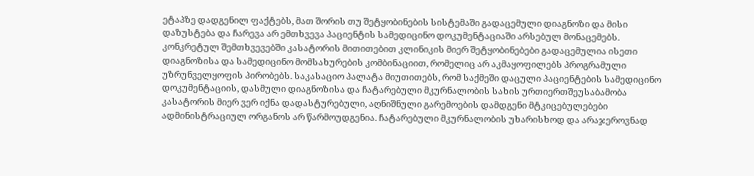ეტაპზე დადგენილ ფაქტებს, მათ შორის თუ შეტყობინების სისტემაში გადაცემული დიაგნოზი და მისი დაზუსტება და ჩარევა არ ემთხვევა პაციენტის სამედიცინო დოკუმენტაციაში არსებულ მონაცემებს. კონკრეტულ შემთხვევებში კასატორის მითითებით კლინიკის მიერ შეტყობინებები გადაცემულია ისეთი დიაგნოზისა და სამედიცინო მომსახურების კომბინაციით, რომელიც არ აკმაყოფილებს პროგრამული უზრუნველყოფის პირობებს. საკასაციო პალატა მიუთითებს, რომ საქმეში დაცული პაციენტების სამედიცინო დოკუმენტაციის, დასმული დიაგნოზისა და ჩატარებული მკურნალობის სახის ურთიერთშეუსაბამობა კასატორის მიერ ვერ იქნა დადასტურებული, აღნიშნული გარემოების დამდგენი მტკიცებულებები ადმინისტრაციულ ორგანოს არ წარმოუდგენია. ჩატარებული მკურნალობის უხარისხოდ და არაჯეროვნად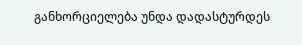განხორციელება უნდა დადასტურდეს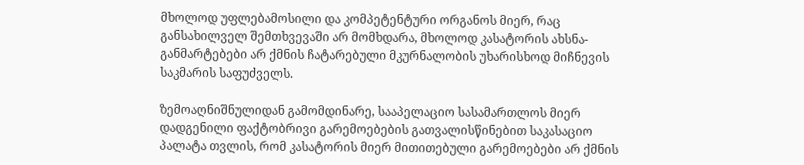მხოლოდ უფლებამოსილი და კომპეტენტური ორგანოს მიერ, რაც განსახილველ შემთხვევაში არ მომხდარა, მხოლოდ კასატორის ახსნა-განმარტებები არ ქმნის ჩატარებული მკურნალობის უხარისხოდ მიჩნევის საკმარის საფუძველს.

ზემოაღნიშნულიდან გამომდინარე, სააპელაციო სასამართლოს მიერ დადგენილი ფაქტობრივი გარემოებების გათვალისწინებით საკასაციო პალატა თვლის, რომ კასატორის მიერ მითითებული გარემოებები არ ქმნის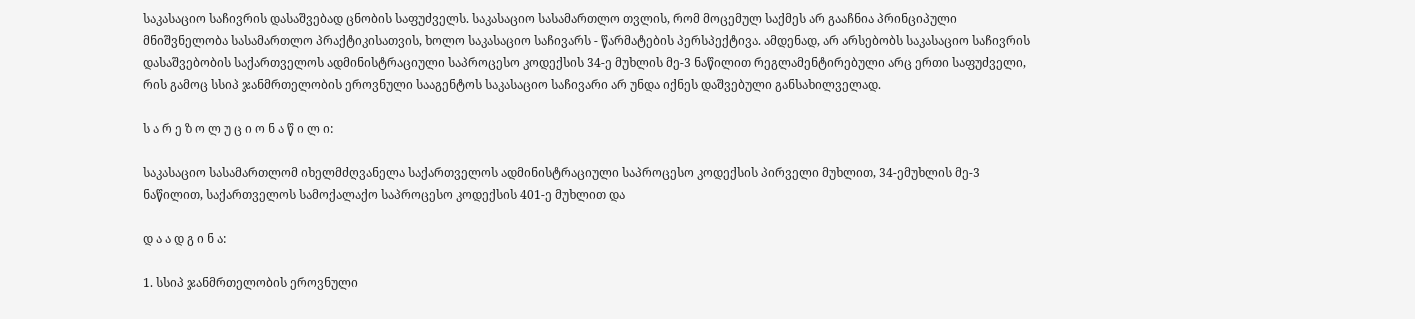საკასაციო საჩივრის დასაშვებად ცნობის საფუძველს. საკასაციო სასამართლო თვლის, რომ მოცემულ საქმეს არ გააჩნია პრინციპული მნიშვნელობა სასამართლო პრაქტიკისათვის, ხოლო საკასაციო საჩივარს - წარმატების პერსპექტივა. ამდენად, არ არსებობს საკასაციო საჩივრის დასაშვებობის საქართველოს ადმინისტრაციული საპროცესო კოდექსის 34-ე მუხლის მე-3 ნაწილით რეგლამენტირებული არც ერთი საფუძველი, რის გამოც სსიპ ჯანმრთელობის ეროვნული სააგენტოს საკასაციო საჩივარი არ უნდა იქნეს დაშვებული განსახილველად.

ს ა რ ე ზ ო ლ უ ც ი ო ნ ა წ ი ლ ი:

საკასაციო სასამართლომ იხელმძღვანელა საქართველოს ადმინისტრაციული საპროცესო კოდექსის პირველი მუხლით, 34-ემუხლის მე-3 ნაწილით, საქართველოს სამოქალაქო საპროცესო კოდექსის 401-ე მუხლით და

დ ა ა დ გ ი ნ ა:

1. სსიპ ჯანმრთელობის ეროვნული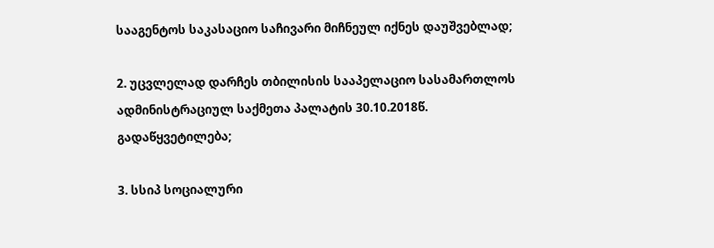სააგენტოს საკასაციო საჩივარი მიჩნეულ იქნეს დაუშვებლად;

2. უცვლელად დარჩეს თბილისის სააპელაციო სასამართლოს ადმინისტრაციულ საქმეთა პალატის 30.10.2018წ. გადაწყვეტილება;

3. სსიპ სოციალური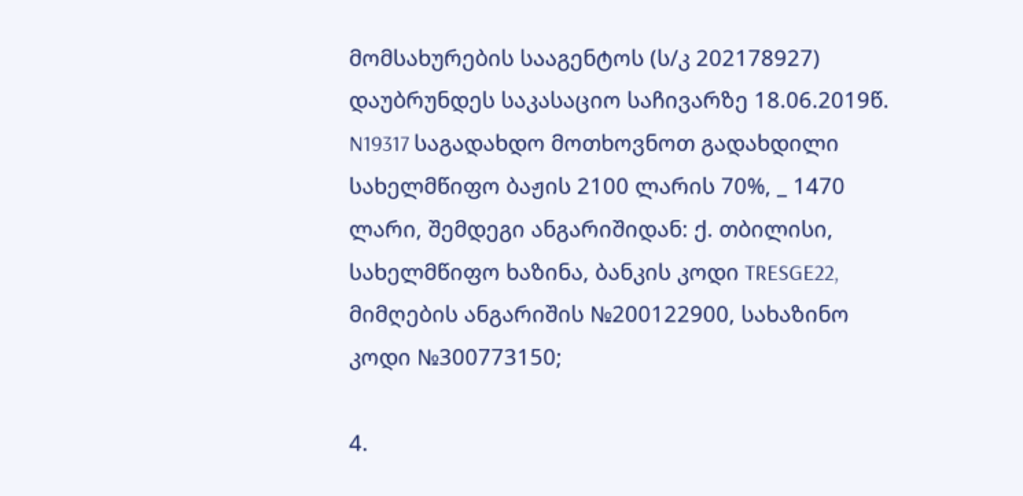მომსახურების სააგენტოს (ს/კ 202178927) დაუბრუნდეს საკასაციო საჩივარზე 18.06.2019წ. N19317 საგადახდო მოთხოვნოთ გადახდილი სახელმწიფო ბაჟის 2100 ლარის 70%, _ 1470 ლარი, შემდეგი ანგარიშიდან: ქ. თბილისი, სახელმწიფო ხაზინა, ბანკის კოდი TRESGE22, მიმღების ანგარიშის №200122900, სახაზინო კოდი №300773150;

4.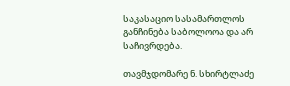საკასაციო სასამართლოს განჩინება საბოლოოა და არ საჩივრდება.

თავმჯდომარე ნ. სხირტლაძე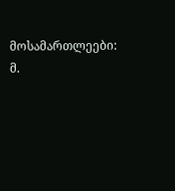მოსამართლეები: მ.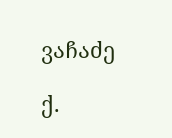ვაჩაძე

ქ.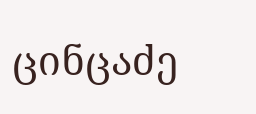ცინცაძე